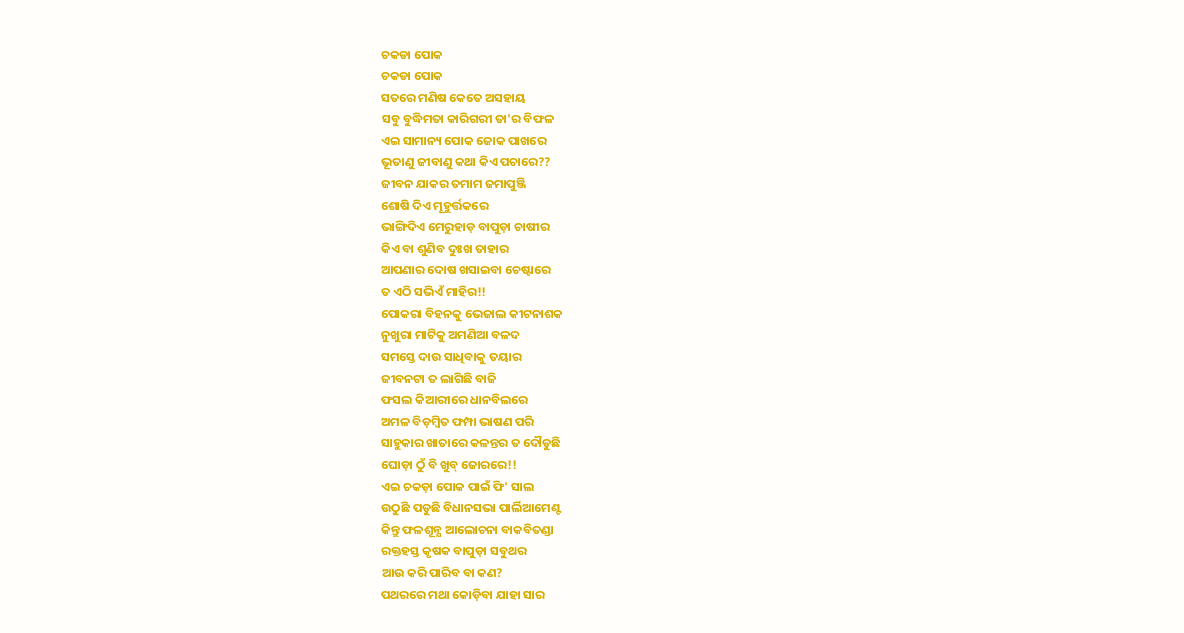ଚକଡା ପୋକ
ଚକଡା ପୋକ
ସତରେ ମଣିଷ କେତେ ଅସହାୟ
ସବୁ ବୁଦ୍ଧିମତା କାରିଗରୀ ତା'ର ବିଫଳ
ଏଇ ସାମାନ୍ୟ ପୋକ ଜୋକ ପାଖରେ
ଭୂତାଣୁ ଜୀବାଣୁ କଥା କିଏ ପଚାରେ??
ଜୀବନ ଯାକର ତମାମ ଜମାପୁଞ୍ଜି
ଶୋଷି ଦିଏ ମୂହୁର୍ତ୍ତକରେ
ଭାଙ୍ଗିଦିଏ ମେରୁହାଡ଼ ବାପୁଡ଼ା ଚାଷୀର
କିଏ ବା ଶୁଣିବ ଦୁଃଖ ତାହାର
ଆପଣାର ଦୋଷ ଖସାଇବା ଚେଷ୍ଟାରେ
ତ ଏଠି ସଭିଏଁ ମାହିର!!
ପୋକରା ବିହନକୁ ଭେଜାଲ କୀଟନାଶକ
ନୁଖୁରା ମାଟିକୁ ଅମଣିଆ ବଳଦ
ସମସ୍ତେ ଦାଉ ସାଧିବାକୁ ତୟାର
ଜୀବନଟା ତ ଲାଗିଛି ବାଜି
ଫସଲ କିଆରୀରେ ଧାନବିଲରେ
ଅମଳ ବିଡ଼ମ୍ବିତ ଫମ୍ପା ଭାଷଣ ପରି
ସାହୁକାର ଖାତାରେ କଳନ୍ତର ତ ଦୌଡୁଛି
ଘୋଡ଼ା ଠୁଁ ବି ଖୁବ୍ ଜୋରରେ!!
ଏଇ ଚକଡ଼ା ପୋକ ପାଇଁ ଫି' ସାଲ
ଉଠୁଛି ପଡୁଛି ବିଧାନସଭା ପାର୍ଲିଆମେଣ୍ଟ
କିନ୍ତୁ ଫଳଶୂନ୍ଯ ଆଲୋଚନା ବାକବିତଣ୍ଡା
ରକ୍ତହସ୍ତ କୃଷକ ବାପୁଡ଼ା ସବୁଥର
ଆଉ କରି ପାରିବ ବା କଣ?
ପଥରରେ ମଥା କୋଡ଼ିବା ଯାହା ସାର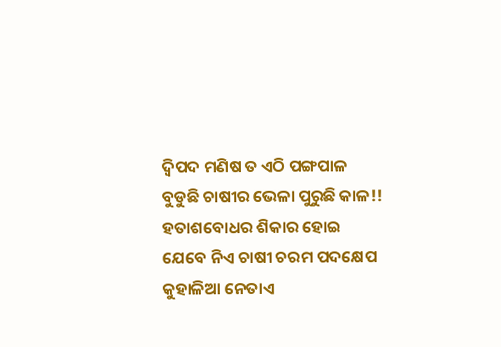ଦ୍ବିପଦ ମଣିଷ ତ ଏଠି ପଙ୍ଗପାଳ
ବୁଡୁଛି ଚାଷୀର ଭେଳା ପୁରୁଛି କାଳ!!
ହତାଶବୋଧର ଶିକାର ହୋଇ
ଯେବେ ନିଏ ଚାଷୀ ଚରମ ପଦକ୍ଷେପ
କୁହାଳିଆ ନେତାଏ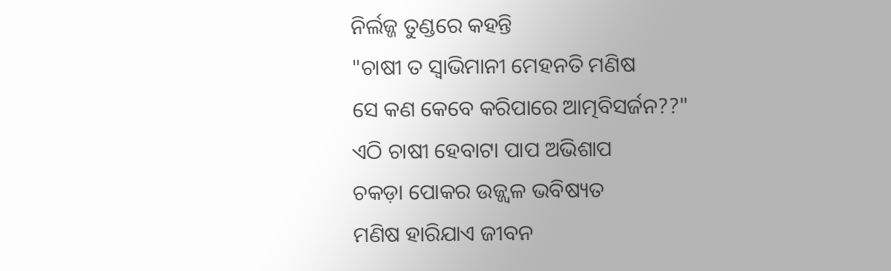ନିର୍ଲଜ୍ଜ ତୁଣ୍ଡରେ କହନ୍ତି
"ଚାଷୀ ତ ସ୍ବାଭିମାନୀ ମେହନତି ମଣିଷ
ସେ କଣ କେବେ କରିପାରେ ଆତ୍ମବିସର୍ଜନ??"
ଏଠି ଚାଷୀ ହେବାଟା ପାପ ଅଭିଶାପ
ଚକଡ଼ା ପୋକର ଉଜ୍ଜ୍ବଳ ଭବିଷ୍ୟତ
ମଣିଷ ହାରିଯାଏ ଜୀବନ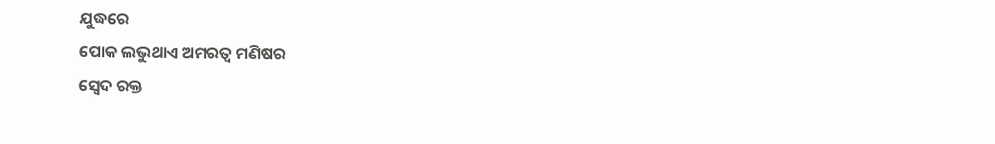ଯୁଦ୍ଧରେ
ପୋକ ଲଭୁଥାଏ ଅମରତ୍ବ ମଣିଷର
ସ୍ବେଦ ରକ୍ତ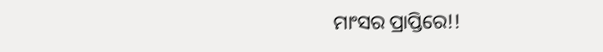ମାଂସର ପ୍ରାପ୍ତିରେ!!